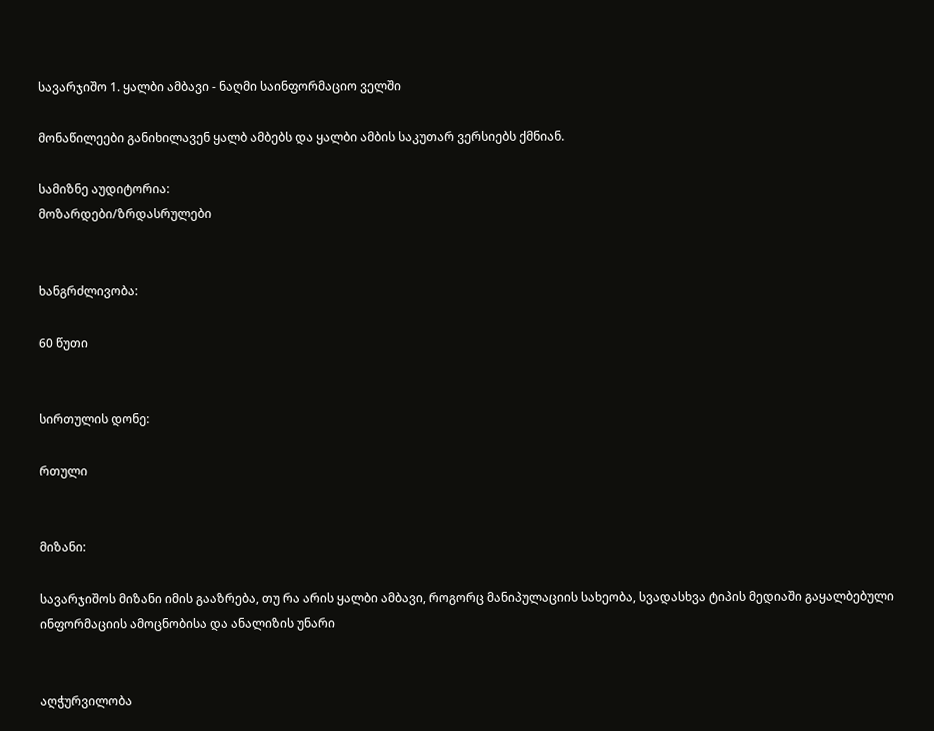სავარჯიშო 1. ყალბი ამბავი - ნაღმი საინფორმაციო ველში

მონაწილეები განიხილავენ ყალბ ამბებს და ყალბი ამბის საკუთარ ვერსიებს ქმნიან.

სამიზნე აუდიტორია:
მოზარდები/ზრდასრულები


ხანგრძლივობა:

60 წუთი


სირთულის დონე:

რთული


მიზანი:

სავარჯიშოს მიზანი იმის გააზრება, თუ რა არის ყალბი ამბავი, როგორც მანიპულაციის სახეობა, სვადასხვა ტიპის მედიაში გაყალბებული ინფორმაციის ამოცნობისა და ანალიზის უნარი


აღჭურვილობა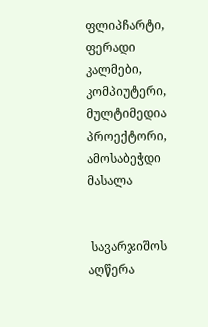ფლიპჩარტი, ფერადი კალმები, კომპიუტერი, მულტიმედია პროექტორი, ამოსაბეჭდი მასალა


 სავარჯიშოს აღწერა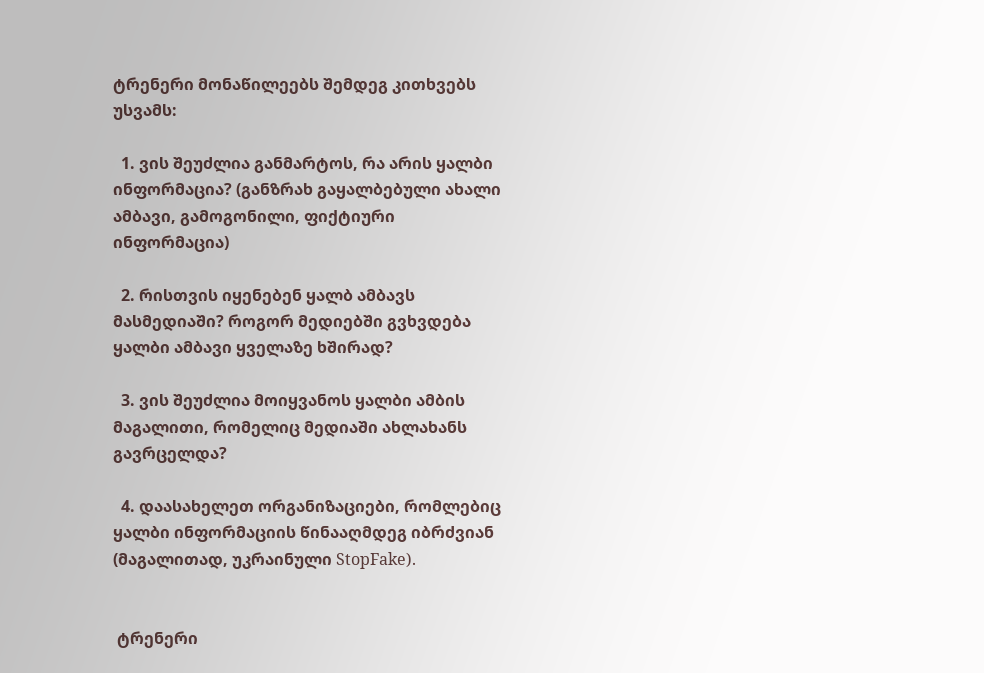ტრენერი მონაწილეებს შემდეგ კითხვებს უსვამს:

  1. ვის შეუძლია განმარტოს, რა არის ყალბი ინფორმაცია? (განზრახ გაყალბებული ახალი ამბავი, გამოგონილი, ფიქტიური ინფორმაცია)

  2. რისთვის იყენებენ ყალბ ამბავს მასმედიაში? როგორ მედიებში გვხვდება ყალბი ამბავი ყველაზე ხშირად?

  3. ვის შეუძლია მოიყვანოს ყალბი ამბის მაგალითი, რომელიც მედიაში ახლახანს გავრცელდა?

  4. დაასახელეთ ორგანიზაციები, რომლებიც ყალბი ინფორმაციის წინააღმდეგ იბრძვიან (მაგალითად, უკრაინული StopFake).


 ტრენერი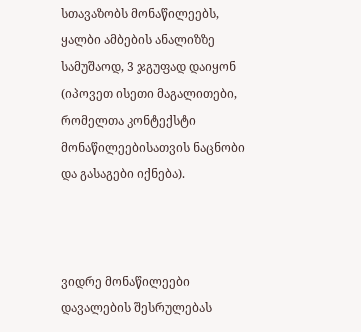სთავაზობს მონაწილეებს, ყალბი ამბების ანალიზზე სამუშაოდ, 3 ჯგუფად დაიყონ (იპოვეთ ისეთი მაგალითები, რომელთა კონტექსტი მონაწილეებისათვის ნაცნობი და გასაგები იქნება).



ვიდრე მონაწილეები დავალების შესრულებას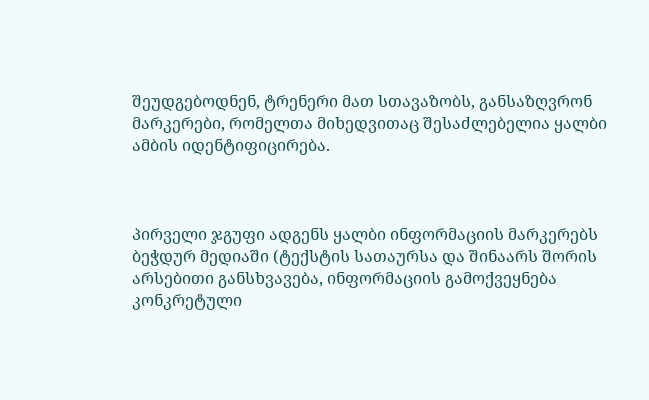შეუდგებოდნენ, ტრენერი მათ სთავაზობს, განსაზღვრონ მარკერები, რომელთა მიხედვითაც შესაძლებელია ყალბი ამბის იდენტიფიცირება.



პირველი ჯგუფი ადგენს ყალბი ინფორმაციის მარკერებს ბეჭდურ მედიაში (ტექსტის სათაურსა და შინაარს შორის არსებითი განსხვავება, ინფორმაციის გამოქვეყნება კონკრეტული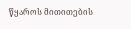წყაროს მითითების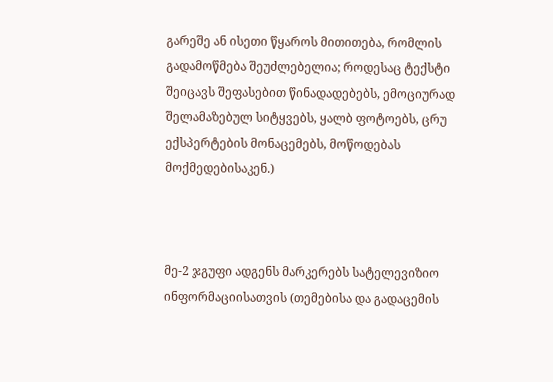გარეშე ან ისეთი წყაროს მითითება, რომლის გადამოწმება შეუძლებელია; როდესაც ტექსტი შეიცავს შეფასებით წინადადებებს, ემოციურად შელამაზებულ სიტყვებს, ყალბ ფოტოებს, ცრუ ექსპერტების მონაცემებს, მოწოდებას მოქმედებისაკენ.)



მე-2 ჯგუფი ადგენს მარკერებს სატელევიზიო ინფორმაციისათვის (თემებისა და გადაცემის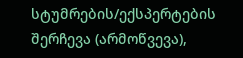სტუმრების/ექსპერტების შერჩევა (არმოწვევა),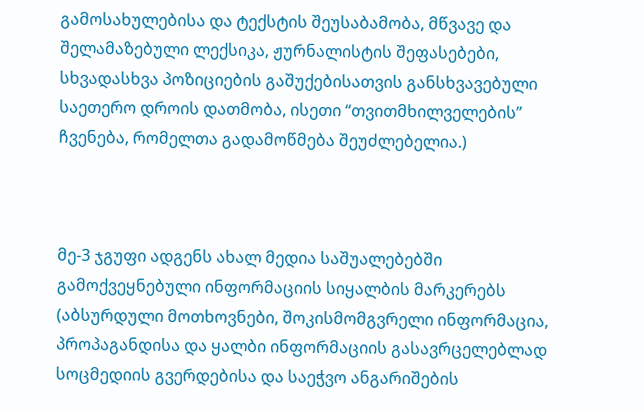გამოსახულებისა და ტექსტის შეუსაბამობა, მწვავე და შელამაზებული ლექსიკა, ჟურნალისტის შეფასებები, სხვადასხვა პოზიციების გაშუქებისათვის განსხვავებული საეთერო დროის დათმობა, ისეთი “თვითმხილველების” ჩვენება, რომელთა გადამოწმება შეუძლებელია.)



მე-3 ჯგუფი ადგენს ახალ მედია საშუალებებში გამოქვეყნებული ინფორმაციის სიყალბის მარკერებს (აბსურდული მოთხოვნები, შოკისმომგვრელი ინფორმაცია, პროპაგანდისა და ყალბი ინფორმაციის გასავრცელებლად სოცმედიის გვერდებისა და საეჭვო ანგარიშების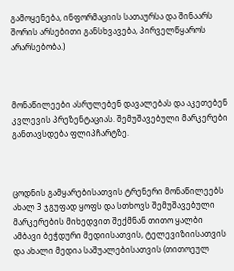გამოყენება, ინფორმაციის სათაურსა და შინაარს შორის არსებითი განსხვავება, პირველწყაროს არარსებობა.)



მონაწილეები ასრულებენ დავალებას და აკეთებენ კვლევის პრეზენტაციას. შემუშავებული მარკერები განთავსდება ფლიპჩარტზე.



ცოდნის გამყარებისათვის ტრენერი მონაწილეებს ახალ 3 ჯგუფად ყოფს და სთხოვს შემუშავებული მარკერების მიხედვით შექმნან თითო ყალბი ამბავი ბეჭდური მედიისათვის, ტელევიზიისათვის და ახალი მედია საშუალებისათვის (თითოეულ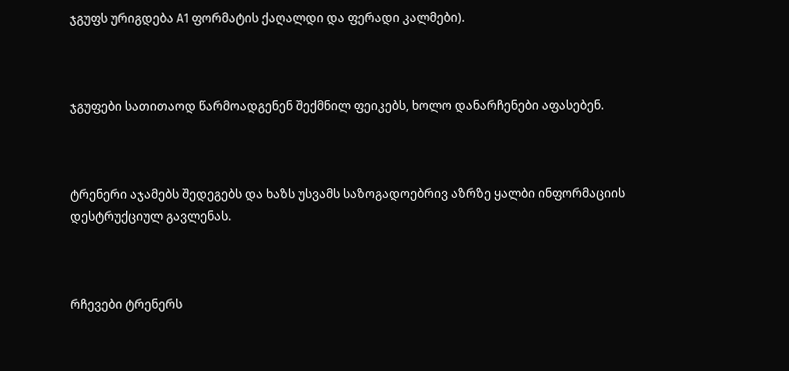ჯგუფს ურიგდება А1 ფორმატის ქაღალდი და ფერადი კალმები).



ჯგუფები სათითაოდ წარმოადგენენ შექმნილ ფეიკებს, ხოლო დანარჩენები აფასებენ.



ტრენერი აჯამებს შედეგებს და ხაზს უსვამს საზოგადოებრივ აზრზე ყალბი ინფორმაციის დესტრუქციულ გავლენას.



რჩევები ტრენერს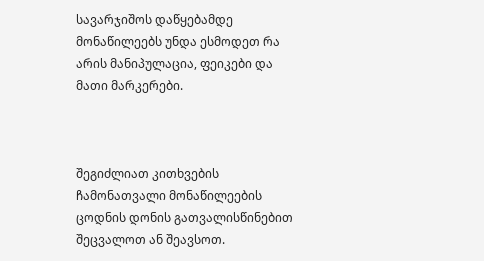სავარჯიშოს დაწყებამდე მონაწილეებს უნდა ესმოდეთ რა არის მანიპულაცია, ფეიკები და მათი მარკერები.



შეგიძლიათ კითხვების ჩამონათვალი მონაწილეების ცოდნის დონის გათვალისწინებით შეცვალოთ ან შეავსოთ.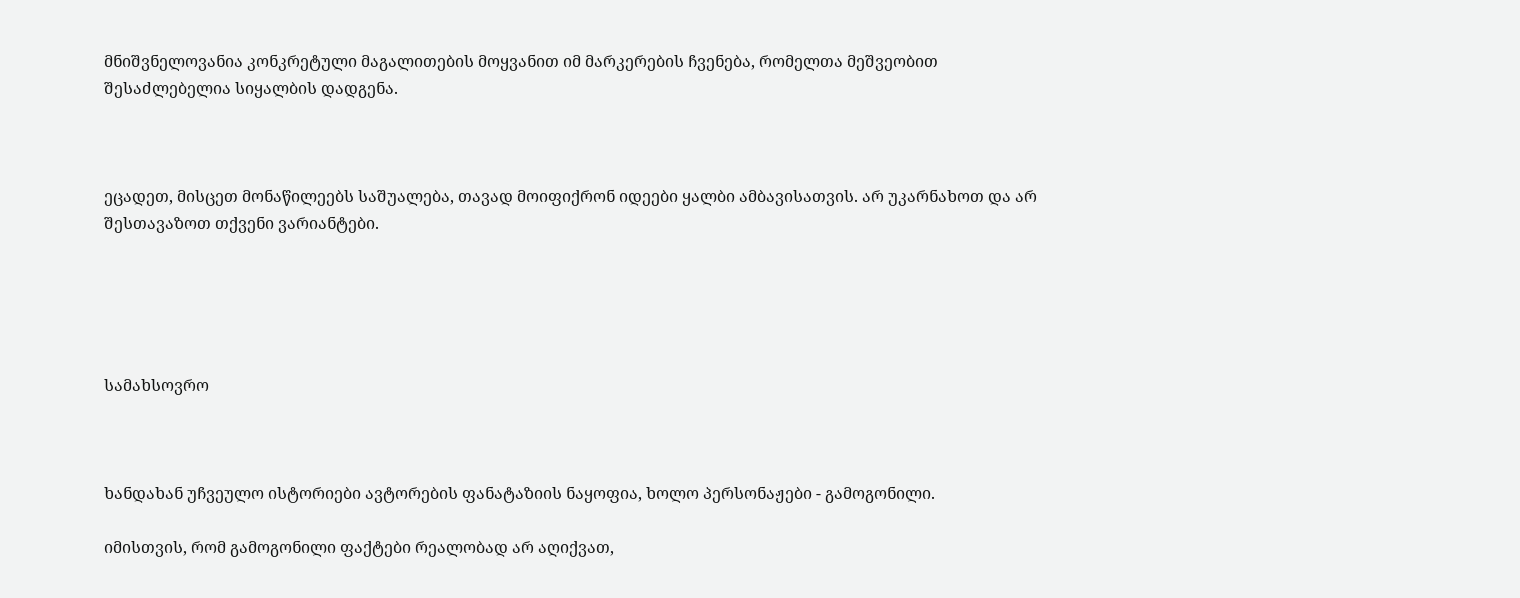მნიშვნელოვანია კონკრეტული მაგალითების მოყვანით იმ მარკერების ჩვენება, რომელთა მეშვეობით შესაძლებელია სიყალბის დადგენა.



ეცადეთ, მისცეთ მონაწილეებს საშუალება, თავად მოიფიქრონ იდეები ყალბი ამბავისათვის. არ უკარნახოთ და არ შესთავაზოთ თქვენი ვარიანტები.





სამახსოვრო



ხანდახან უჩვეულო ისტორიები ავტორების ფანატაზიის ნაყოფია, ხოლო პერსონაჟები - გამოგონილი.

იმისთვის, რომ გამოგონილი ფაქტები რეალობად არ აღიქვათ,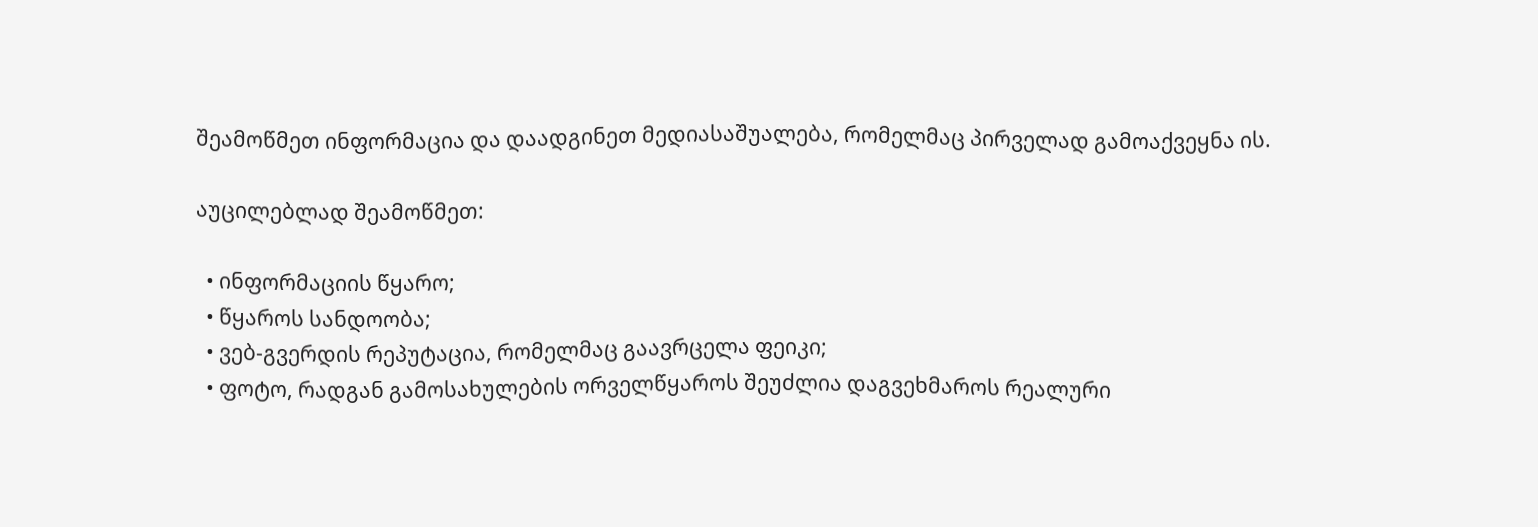შეამოწმეთ ინფორმაცია და დაადგინეთ მედიასაშუალება, რომელმაც პირველად გამოაქვეყნა ის.

აუცილებლად შეამოწმეთ:

  • ინფორმაციის წყარო;
  • წყაროს სანდოობა;
  • ვებ-გვერდის რეპუტაცია, რომელმაც გაავრცელა ფეიკი;
  • ფოტო, რადგან გამოსახულების ორველწყაროს შეუძლია დაგვეხმაროს რეალური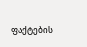ფაქტების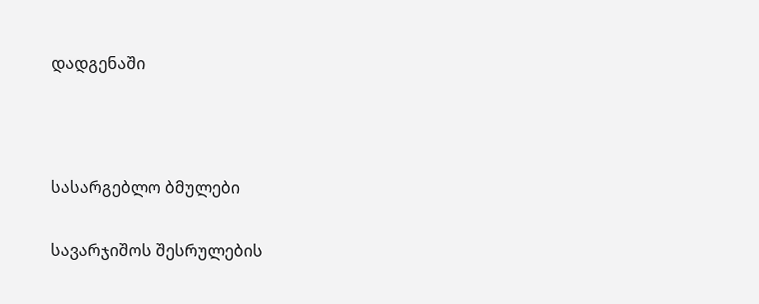დადგენაში



სასარგებლო ბმულები

სავარჯიშოს შესრულების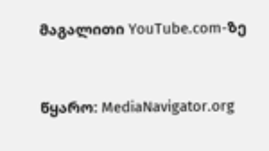მაგალითი YouTube.com-ზე



წყარო: MediaNavigator.org